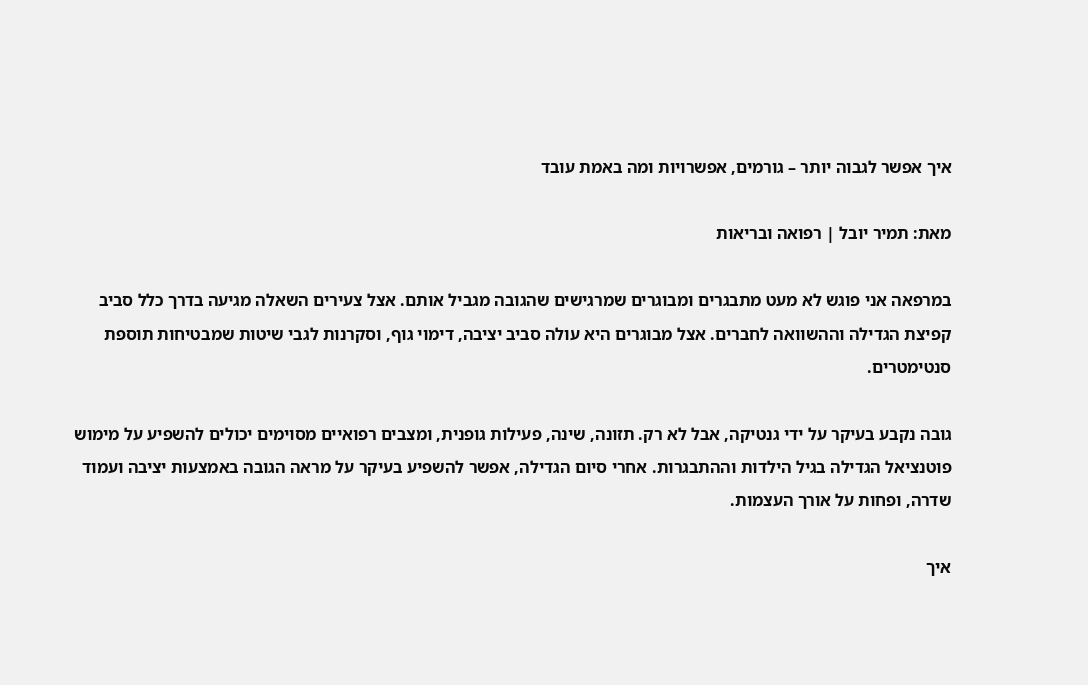איך אפשר לגבוה יותר – גורמים, אפשרויות ומה באמת עובד

מאת: תמיר יובל | רפואה ובריאות

במרפאה אני פוגש לא מעט מתבגרים ומבוגרים שמרגישים שהגובה מגביל אותם. אצל צעירים השאלה מגיעה בדרך כלל סביב קפיצת הגדילה וההשוואה לחברים. אצל מבוגרים היא עולה סביב יציבה, דימוי גוף, וסקרנות לגבי שיטות שמבטיחות תוספת סנטימטרים.

גובה נקבע בעיקר על ידי גנטיקה, אבל לא רק. תזונה, שינה, פעילות גופנית, ומצבים רפואיים מסוימים יכולים להשפיע על מימוש פוטנציאל הגדילה בגיל הילדות וההתבגרות. אחרי סיום הגדילה, אפשר להשפיע בעיקר על מראה הגובה באמצעות יציבה ועמוד שדרה, ופחות על אורך העצמות.

איך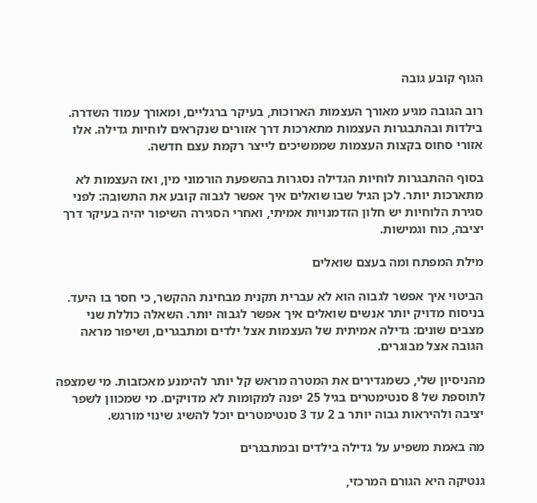הגוף קובע גובה

רוב הגובה מגיע מאורך העצמות הארוכות, בעיקר ברגליים, ומאורך עמוד השדרה. בילדות ובהתבגרות העצמות מתארכות דרך אזורים שנקראים לוחיות גדילה. אלו אזורי סחוס בקצות העצמות שממשיכים לייצר רקמת עצם חדשה.

בסוף ההתבגרות לוחיות הגדילה נסגרות בהשפעת הורמוני מין, ואז העצמות לא מתארכות יותר. לכן הגיל שבו שואלים איך אפשר לגבוה קובע את התשובה: לפני סגירת הלוחיות יש חלון הזדמנויות אמיתי, ואחרי הסגירה השיפור יהיה בעיקר דרך יציבה, כוח וגמישות.

מילת המפתח ומה בעצם שואלים

הביטוי איך אפשר לגבוה הוא לא עברית תקנית מבחינת ההקשר, כי חסר בו היעד. בניסוח מדויק יותר אנשים שואלים איך אפשר לגבוה יותר. השאלה כוללת שני מצבים שונים: גדילה אמיתית של העצמות אצל ילדים ומתבגרים, ושיפור מראה הגובה אצל מבוגרים.

מהניסיון שלי, כשמגדירים את המטרה מראש קל יותר להימנע מאכזבות. מי שמצפה לתוספת של 8 סנטימטרים בגיל 25 יפנה למקומות לא מדויקים. מי שמכוון לשפר יציבה ולהיראות גבוה יותר ב 2 עד 3 סנטימטרים יוכל להשיג שינוי מורגש.

מה באמת משפיע על גדילה בילדים ובמתבגרים

גנטיקה היא הגורם המרכזי,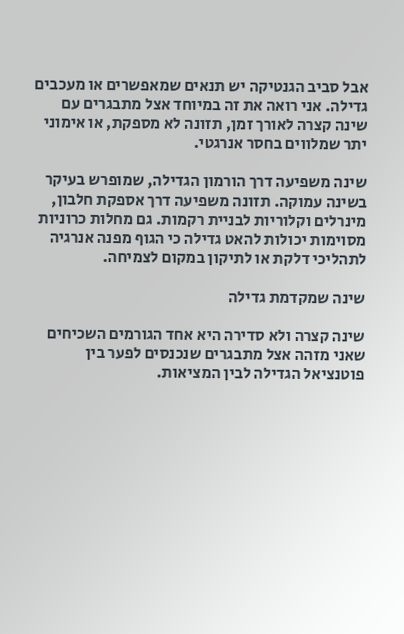אבל סביב הגנטיקה יש תנאים שמאפשרים או מעכבים גדילה. אני רואה את זה במיוחד אצל מתבגרים עם שינה קצרה לאורך זמן, תזונה לא מספקת, או אימוני יתר שמלווים בחסר אנרגטי.

שינה משפיעה דרך הורמון הגדילה, שמופרש בעיקר בשינה עמוקה. תזונה משפיעה דרך אספקת חלבון, מינרלים וקלוריות לבניית רקמות. גם מחלות כרוניות מסוימות יכולות להאט גדילה כי הגוף מפנה אנרגיה לתהליכי דלקת או לתיקון במקום לצמיחה.

שינה שמקדמת גדילה

שינה קצרה ולא סדירה היא אחד הגורמים השכיחים שאני מזהה אצל מתבגרים שנכנסים לפער בין פוטנציאל הגדילה לבין המציאות.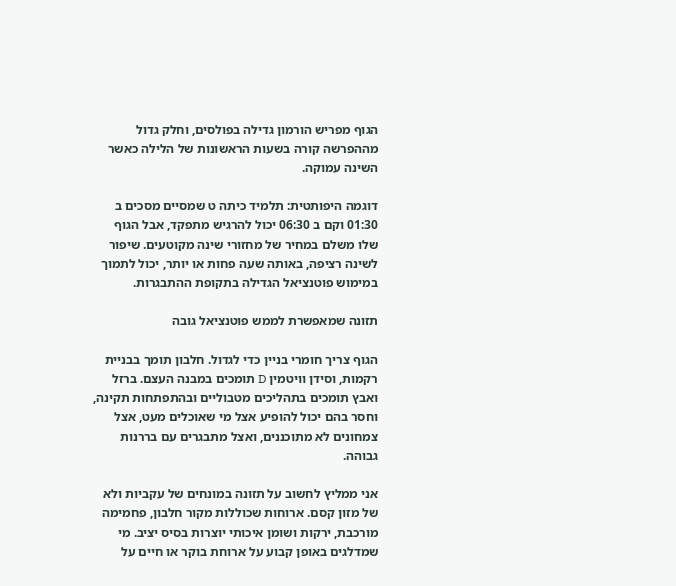הגוף מפריש הורמון גדילה בפולסים, וחלק גדול מההפרשה קורה בשעות הראשונות של הלילה כאשר השינה עמוקה.

דוגמה היפותטית: תלמיד כיתה ט שמסיים מסכים ב 01:30 וקם ב 06:30 יכול להרגיש מתפקד, אבל הגוף שלו משלם במחיר של מחזורי שינה מקוטעים. שיפור לשינה רציפה, באותה שעה פחות או יותר, יכול לתמוך במימוש פוטנציאל הגדילה בתקופת ההתבגרות.

תזונה שמאפשרת לממש פוטנציאל גובה

הגוף צריך חומרי בניין כדי לגדול. חלבון תומך בבניית רקמות, וסידן וויטמין D תומכים במבנה העצם. ברזל ואבץ תומכים בתהליכים מטבוליים ובהתפתחות תקינה, וחסר בהם יכול להופיע אצל מי שאוכלים מעט, אצל צמחונים לא מתוכננים, ואצל מתבגרים עם בררנות גבוהה.

אני ממליץ לחשוב על תזונה במונחים של עקביות ולא של מזון קסם. ארוחות שכוללות מקור חלבון, פחמימה מורכבת, ירקות ושומן איכותי יוצרות בסיס יציב. מי שמדלגים באופן קבוע על ארוחת בוקר או חיים על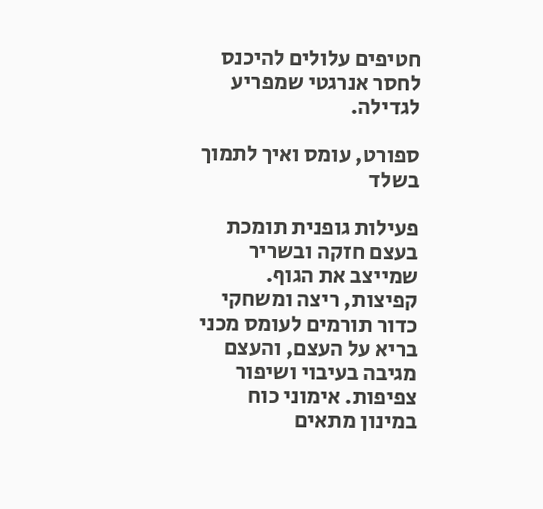חטיפים עלולים להיכנס לחסר אנרגטי שמפריע לגדילה.

ספורט, עומס ואיך לתמוך בשלד

פעילות גופנית תומכת בעצם חזקה ובשריר שמייצב את הגוף. קפיצות, ריצה ומשחקי כדור תורמים לעומס מכני בריא על העצם, והעצם מגיבה בעיבוי ושיפור צפיפות. אימוני כוח במינון מתאים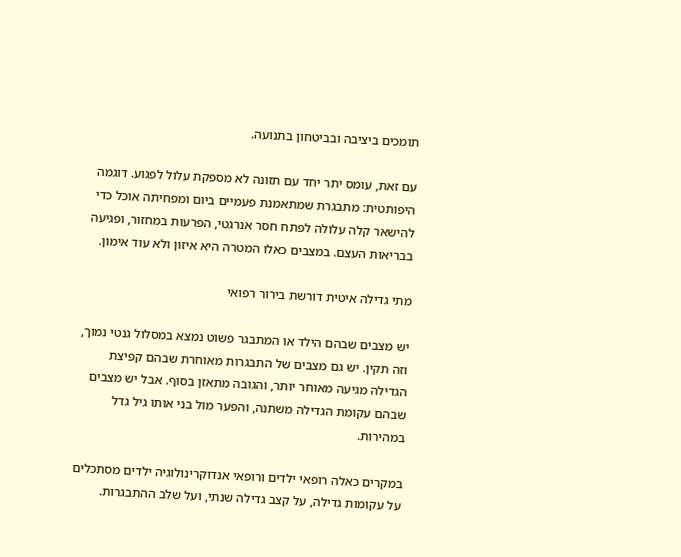תומכים ביציבה ובביטחון בתנועה.

עם זאת, עומס יתר יחד עם תזונה לא מספקת עלול לפגוע. דוגמה היפותטית: מתבגרת שמתאמנת פעמיים ביום ומפחיתה אוכל כדי להישאר קלה עלולה לפתח חסר אנרגטי, הפרעות במחזור, ופגיעה בבריאות העצם. במצבים כאלו המטרה היא איזון ולא עוד אימון.

מתי גדילה איטית דורשת בירור רפואי

יש מצבים שבהם הילד או המתבגר פשוט נמצא במסלול גנטי נמוך, וזה תקין. יש גם מצבים של התבגרות מאוחרת שבהם קפיצת הגדילה מגיעה מאוחר יותר, והגובה מתאזן בסוף. אבל יש מצבים שבהם עקומת הגדילה משתנה, והפער מול בני אותו גיל גדל במהירות.

במקרים כאלה רופאי ילדים ורופאי אנדוקרינולוגיה ילדים מסתכלים על עקומות גדילה, על קצב גדילה שנתי, ועל שלב ההתבגרות.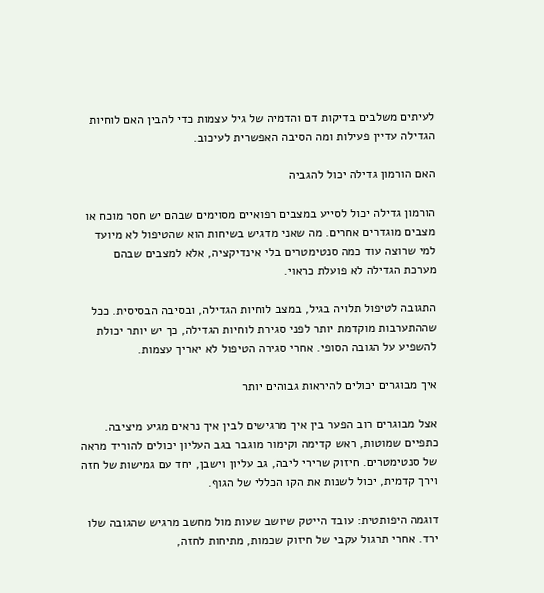לעיתים משלבים בדיקות דם והדמיה של גיל עצמות כדי להבין האם לוחיות הגדילה עדיין פעילות ומה הסיבה האפשרית לעיכוב.

האם הורמון גדילה יכול להגביה

הורמון גדילה יכול לסייע במצבים רפואיים מסוימים שבהם יש חסר מוכח או מצבים מוגדרים אחרים. מה שאני מדגיש בשיחות הוא שהטיפול לא מיועד למי שרוצה עוד כמה סנטימטרים בלי אינדיקציה, אלא למצבים שבהם מערכת הגדילה לא פועלת כראוי.

התגובה לטיפול תלויה בגיל, במצב לוחיות הגדילה, ובסיבה הבסיסית. ככל שההתערבות מוקדמת יותר לפני סגירת לוחיות הגדילה, כך יש יותר יכולת להשפיע על הגובה הסופי. אחרי סגירה הטיפול לא יאריך עצמות.

איך מבוגרים יכולים להיראות גבוהים יותר

אצל מבוגרים רוב הפער בין איך מרגישים לבין איך נראים מגיע מיציבה. כתפיים שמוטות, ראש קדימה וקימור מוגבר בגב העליון יכולים להוריד מראה של סנטימטרים. חיזוק שרירי ליבה, גב עליון וישבן, יחד עם גמישות של חזה וירך קדמית, יכול לשנות את הקו הכללי של הגוף.

דוגמה היפותטית: עובד הייטק שיושב שעות מול מחשב מרגיש שהגובה שלו ירד. אחרי תרגול עקבי של חיזוק שכמות, מתיחות לחזה,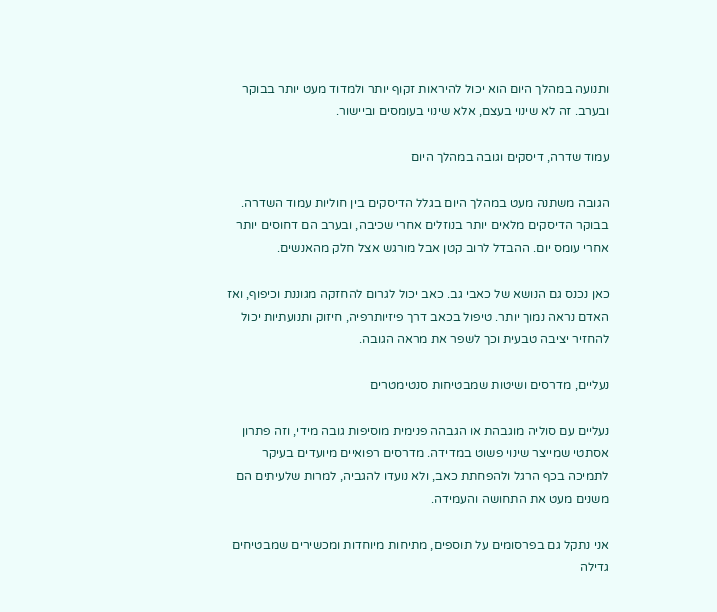ותנועה במהלך היום הוא יכול להיראות זקוף יותר ולמדוד מעט יותר בבוקר ובערב. זה לא שינוי בעצם, אלא שינוי בעומסים וביישור.

עמוד שדרה, דיסקים וגובה במהלך היום

הגובה משתנה מעט במהלך היום בגלל הדיסקים בין חוליות עמוד השדרה. בבוקר הדיסקים מלאים יותר בנוזלים אחרי שכיבה, ובערב הם דחוסים יותר אחרי עומס יום. ההבדל לרוב קטן אבל מורגש אצל חלק מהאנשים.

כאן נכנס גם הנושא של כאבי גב. כאב יכול לגרום להחזקה מגוננת וכיפוף, ואז האדם נראה נמוך יותר. טיפול בכאב דרך פיזיותרפיה, חיזוק ותנועתיות יכול להחזיר יציבה טבעית וכך לשפר את מראה הגובה.

נעליים, מדרסים ושיטות שמבטיחות סנטימטרים

נעליים עם סוליה מוגבהת או הגבהה פנימית מוסיפות גובה מידי, וזה פתרון אסתטי שמייצר שינוי פשוט במדידה. מדרסים רפואיים מיועדים בעיקר לתמיכה בכף הרגל ולהפחתת כאב, ולא נועדו להגביה, למרות שלעיתים הם משנים מעט את התחושה והעמידה.

אני נתקל גם בפרסומים על תוספים, מתיחות מיוחדות ומכשירים שמבטיחים גדילה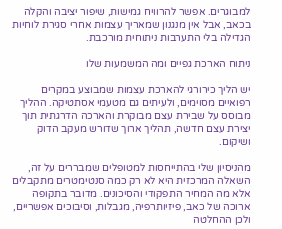למבוגרים. אפשר להרוויח גמישות, שיפור יציבה והקלה בכאב, אבל אין מנגנון שמאריך עצמות אחרי סגירת לוחיות הגדילה בלי התערבות ניתוחית מורכבת.

ניתוח הארכת גפיים ומה המשמעות שלו

יש הליך כירורגי להארכת עצמות שמבוצע במקרים רפואיים מסוימים, ולעיתים גם מטעמי אסתטיקה. ההליך מבוסס על שבירת עצם מבוקרת והארכה הדרגתית תוך יצירת עצם חדשה, תהליך ארוך שדורש מעקב הדוק ושיקום.

מהניסיון שלי בהתייחסות למטופלים שמבררים על זה, השאלה המרכזית היא לא רק כמה סנטימטרים מתקבלים אלא מה המחיר התפקודי והסיכונים. מדובר בתקופה ארוכה של כאב, פיזיותרפיה, מגבלות, וסיבוכים אפשריים, ולכן ההחלטה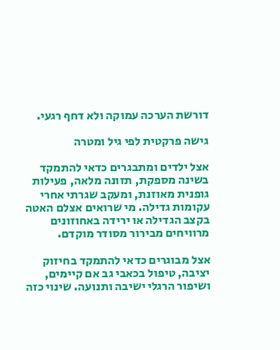דורשת הערכה עמוקה ולא דחף רגעי.

גישה פרקטית לפי גיל ומטרה

אצל ילדים ומתבגרים כדאי להתמקד בשינה מספקת, תזונה מלאה, פעילות גופנית מאוזנת, ומעקב שגרתי אחרי עקומות גדילה. מי שרואים אצלם האטה בקצב הגדילה או ירידה באחוזונים מרוויחים מבירור מסודר מוקדם.

אצל מבוגרים כדאי להתמקד בחיזוק יציבה, טיפול בכאבי גב אם קיימים, ושיפור הרגלי ישיבה ותנועה. שינוי כזה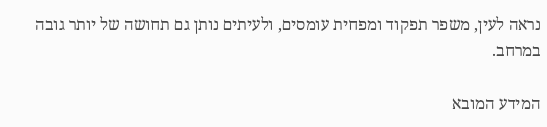נראה לעין, משפר תפקוד ומפחית עומסים, ולעיתים נותן גם תחושה של יותר גובה במרחב.

המידע המובא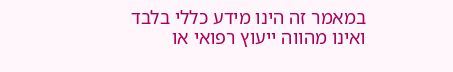במאמר זה הינו מידע כללי בלבד ואינו מהווה ייעוץ רפואי או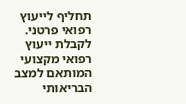תחליף לייעוץ רפואי פרטני. לקבלת ייעוץ רפואי מקצועי המותאם למצב הבריאותי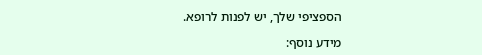הספציפי שלך, יש לפנות לרופא.

מידע נוסף: